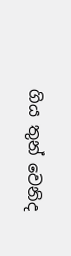ගිය තුන් වෙනිද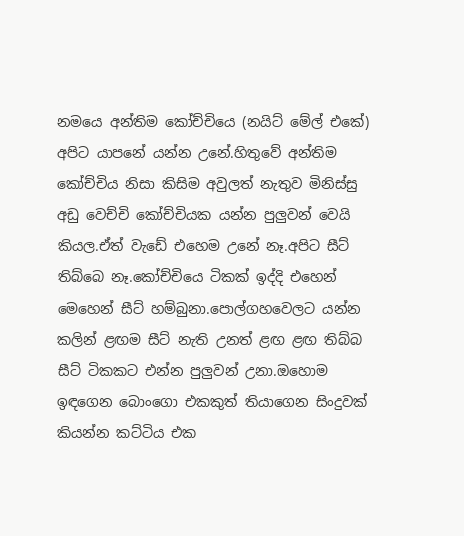නමයෙ අන්තිම කෝච්චියෙ (නයිට් මේල් එකේ) අපිට යාපනේ යන්න උනේ.හිතුවේ අන්තිම කෝච්චිය නිසා කිසිම අවුලත් නැතුව මිනිස්සු අඩු වෙච්චි කෝච්චියක යන්න පුලුවන් වෙයි කියල.ඒත් වැඩේ එහෙම උනේ නෑ.අපිට සීට් තිබ්බෙ නෑ.කෝච්චියෙ ටිකක් ඉද්දි එහෙන් මෙහෙන් සීට් හම්බුනා.පොල්ගහවෙලට යන්න කලින් ළඟම සීට් නැති උනත් ළඟ ළඟ තිබ්බ සීට් ටිකකට එන්න පුලුවන් උනා.ඔහොම ඉඳගෙන බොංගො එකකුත් තියාගෙන සිංදුවක් කියන්න කට්ටිය එක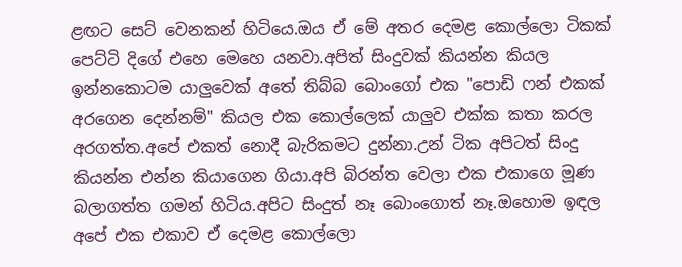ළඟට සෙට් වෙනකන් හිටියෙ.ඔය ඒ මේ අතර දෙමළ කොල්ලො ටිකක් පෙට්ටි දිගේ එහෙ මෙහෙ යනවා.අපිත් සිංදුවක් කියන්න කියල ඉන්නකොටම යාලුවෙක් අතේ තිබ්බ බොංගෝ එක "පොඩි ෆන් එකක් අරගෙන දෙන්නම්" කියල එක කොල්ලෙක් යාලුව එක්ක කතා කරල අරගත්ත.අපේ එකත් නොදී බැරිකමට දුන්නා.උන් ටික අපිටත් සිංදු කියන්න එන්න කියාගෙන ගියා.අපි බිරන්ත වෙලා එක එකාගෙ මූණ බලාගත්ත ගමන් හිටිය.අපිට සිංදුත් නෑ බොංගොත් නෑ.ඔහොම ඉඳල අපේ එක එකාව ඒ දෙමළ කොල්ලො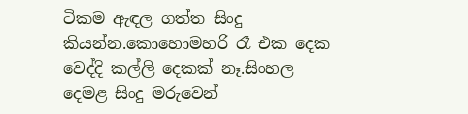ටිකම ඇඳල ගත්ත සිංදු කියන්න.කොහොමහරි රෑ එක දෙක වෙද්දි කල්ලි දෙකක් නෑ.සිංහල දෙමළ සිංදු මරුවෙන්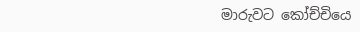මාරුවට කෝච්චියෙ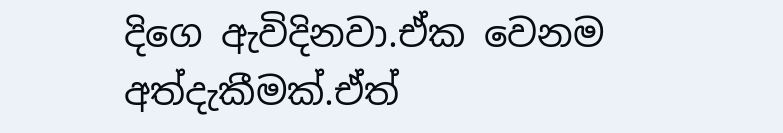දිගෙ ඇවිදිනවා.ඒක වෙනම අත්දැකීමක්.ඒත්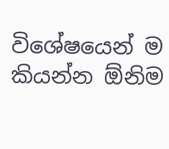විශේෂයෙන් ම කියන්න ඕනිම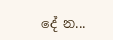දේ න...